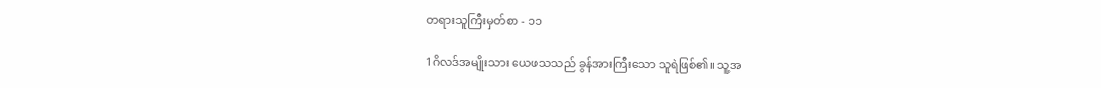တရားသူကြီးမှတ်စာ - ၁၁

1ဂိလဒ်အမျိုးသား ယေဖသသည် ခွန်အားကြီးသော သူရဲဖြစ်၏။ သူ့အ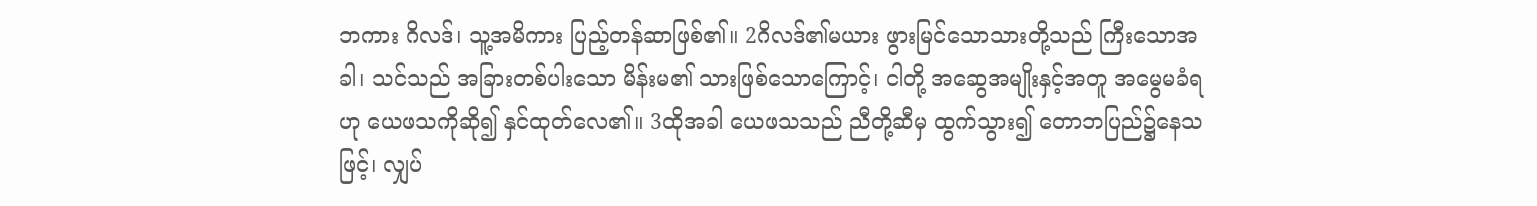ဘကား ဂိလဒ်၊ သူ့အမိကား ပြည့်တန်ဆာဖြစ်၏။ 2ဂိလဒ်၏မယား ဖွားမြင်သောသားတို့သည် ကြီးသောအခါ၊ သင်သည် အခြားတစ်ပါးသော မိန်းမ၏ သားဖြစ်သောကြောင့်၊ ငါတို့ အဆွေအမျိုးနှင့်အတူ အမွေမခံရဟု ယေဖသကိုဆို၍ နှင်ထုတ်လေ၏။ 3ထိုအခါ ယေဖသသည် ညီတို့ဆီမှ ထွက်သွား၍ တောဘပြည်၌နေသဖြင့်၊ လျှပ်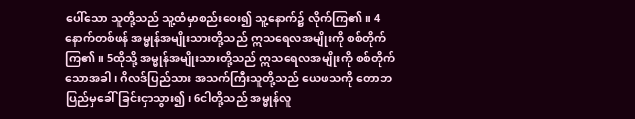ပေါ်သော သူတို့သည် သူ့ထံမှာစည်းဝေး၍ သူ့နောက်၌ လိုက်ကြ၏။ 4နောက်တစ်ဖန် အမ္မုန်အမျိုးသားတို့သည် ဣသရေလအမျိုးကို စစ်တိုက်ကြ၏။ 5ထိုသို့ အမ္မုန်အမျိုးသားတို့သည် ဣသရေလအမျိုးကို စစ်တိုက်သောအခါ၊ ဂိလဒ်ပြည်သား အသက်ကြီးသူတို့သည် ယေဖသကို တောဘပြည်မှခေါ်ခြင်းငှာသွား၍၊ 6ငါတို့သည် အမ္မုန်လူ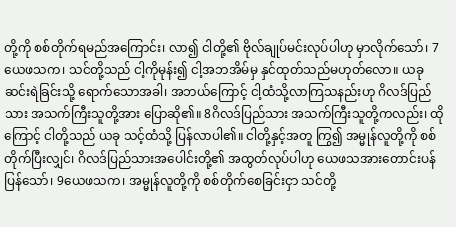တို့ကို စစ်တိုက်ရမည်အကြောင်း၊ လာ၍ ငါတို့၏ ဗိုလ်ချုပ်မင်းလုပ်ပါဟု မှာလိုက်သော်၊ 7ယေဖသက၊ သင်တို့သည် ငါ့ကိုမုန်း၍ ငါ့အဘအိမ်မှ နှင်ထုတ်သည်မဟုတ်လော။ ယခု ဆင်းရဲခြင်းသို့ ရောက်သောအခါ၊ အဘယ်ကြောင့် ငါ့ထံသို့လာကြသနည်းဟု ဂိလဒ်ပြည်သား အသက်ကြီးသူတို့အား ပြောဆို၏။ 8ဂိလဒ်ပြည်သား အသက်ကြီးသူတို့ကလည်း၊ ထိုကြောင့် ငါတို့သည် ယခု သင့်ထံသို့ ပြန်လာပါ၏။ ငါတို့နှင့်အတူ ကြွ၍ အမ္မုန်လူတို့ကို စစ်တိုက်ပြီးလျှင်၊ ဂိလဒ်ပြည်သားအပေါင်းတို့၏ အထွတ်လုပ်ပါဟု ယေဖသအားတောင်းပန်ပြန်သော်၊ 9ယေဖသက၊ အမ္မုန်လူတို့ကို စစ်တိုက်စေခြင်းငှာ သင်တို့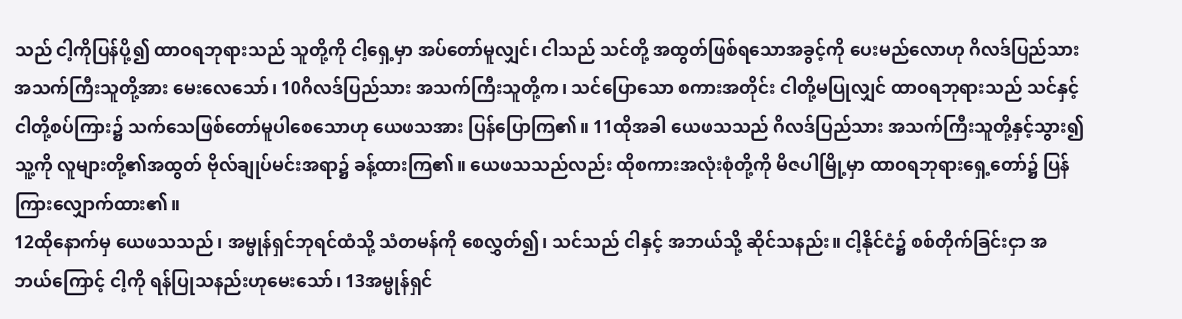သည် ငါ့ကိုပြန်ပို့၍ ထာဝရဘုရားသည် သူတို့ကို ငါ့ရှေ့မှာ အပ်တော်မူလျှင်၊ ငါသည် သင်တို့ အထွတ်ဖြစ်ရသောအခွင့်ကို ပေးမည်လောဟု ဂိလဒ်ပြည်သား အသက်ကြီးသူတို့အား မေးလေသော်၊ 10ဂိလဒ်ပြည်သား အသက်ကြီးသူတို့က၊ သင်ပြောသော စကားအတိုင်း ငါတို့မပြုလျှင် ထာဝရဘုရားသည် သင်နှင့်ငါတို့စပ်ကြား၌ သက်သေဖြစ်တော်မူပါစေသောဟု ယေဖသအား ပြန်ပြောကြ၏။ 11ထိုအခါ ယေဖသသည် ဂိလဒ်ပြည်သား အသက်ကြီးသူတို့နှင့်သွား၍ သူ့ကို လူများတို့၏အထွတ် ဗိုလ်ချုပ်မင်းအရာ၌ ခန့်ထားကြ၏။ ယေဖသသည်လည်း ထိုစကားအလုံးစုံတို့ကို မိဇပါမြို့မှာ ထာဝရဘုရားရှေ့တော်၌ ပြန်ကြားလျှောက်ထား၏။
12ထိုနောက်မှ ယေဖသသည်၊ အမ္မုန်ရှင်ဘုရင်ထံသို့ သံတမန်ကို စေလွှတ်၍၊ သင်သည် ငါနှင့် အဘယ်သို့ ဆိုင်သနည်း။ ငါ့နိုင်ငံ၌ စစ်တိုက်ခြင်းငှာ အဘယ်ကြောင့် ငါ့ကို ရန်ပြုသနည်းဟုမေးသော်၊ 13အမ္မုန်ရှင်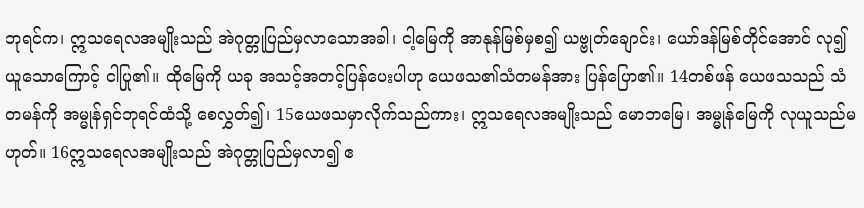ဘုရင်က၊ ဣသရေလအမျိုးသည် အဲဂုတ္တုပြည်မှလာသောအခါ၊ ငါ့မြေကို အာနုန်မြစ်မှစ၍ ယဗ္ဗုတ်ချောင်း၊ ယော်ဒန်မြစ်တိုင်အောင် လု၍ယူသောကြောင့် ငါပြု၏။ ထိုမြေကို ယခု အသင့်အတင့်ပြန်ပေးပါဟု ယေဖသ၏သံတမန်အား ပြန်ပြော၏။ 14တစ်ဖန် ယေဖသသည် သံတမန်ကို အမ္မုန်ရှင်ဘုရင်ထံသို့ စေလွှတ်၍၊ 15ယေဖသမှာလိုက်သည်ကား၊ ဣသရေလအမျိုးသည် မောဘမြေ၊ အမ္မုန်မြေကို လုယူသည်မဟုတ်။ 16ဣသရေလအမျိုးသည် အဲဂုတ္တုပြည်မှလာ၍ ဧ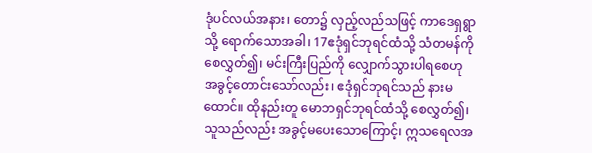ဒုံပင်လယ်အနား၊ တော၌ လှည့်လည်သဖြင့် ကာဒေရှရွာသို့ ရောက်သောအခါ၊ 17ဧဒုံရှင်ဘုရင်ထံသို့ သံတမန်ကို စေလွှတ်၍၊ မင်းကြီးပြည်ကို လျှောက်သွားပါရစေဟု အခွင့်တောင်းသော်လည်း၊ ဧဒုံရှင်ဘုရင်သည် နားမထောင်။ ထိုနည်းတူ မောဘရှင်ဘုရင်ထံသို့ စေလွှတ်၍၊ သူသည်လည်း အခွင့်မပေးသောကြောင့်၊ ဣသရေလအ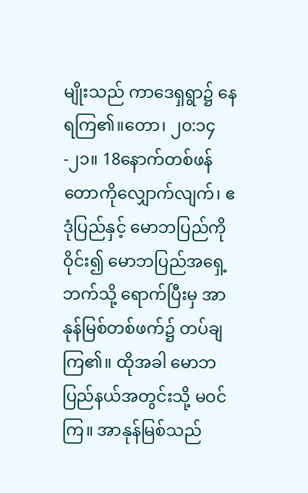မျိုးသည် ကာဒေရှရွာ၌ နေရကြ၏။တော၊ ၂၀:၁၄-၂၁။ 18နောက်တစ်ဖန် တောကိုလျှောက်လျက်၊ ဧဒုံပြည်နှင့် မောဘပြည်ကို ဝိုင်း၍ မောဘပြည်အရှေ့ဘက်သို့ ရောက်ပြီးမှ အာနုန်မြစ်တစ်ဖက်၌ တပ်ချကြ၏။ ထိုအခါ မောဘပြည်နယ်အတွင်းသို့ မဝင်ကြ။ အာနုန်မြစ်သည်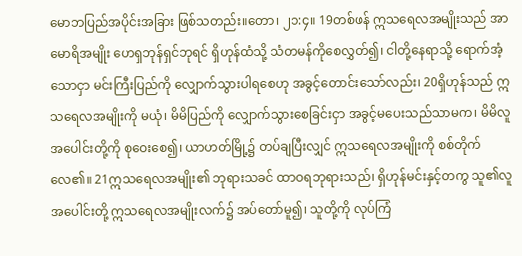မောဘပြည်အပိုင်းအခြား ဖြစ်သတည်း။တော၊ ၂၁:၄။ 19တစ်ဖန် ဣသရေလအမျိုးသည် အာမောရိအမျိုး ဟေရှဘုန်ရှင်ဘုရင် ရှိဟုန်ထံသို့ သံတမန်ကိုစေလွှတ်၍၊ ငါတို့နေရာသို့ ရောက်အံ့သောငှာ မင်းကြီးပြည်ကို လျှောက်သွားပါရစေဟု အခွင့်တောင်းသော်လည်း၊ 20ရှိဟုန်သည် ဣသရေလအမျိုးကို မယုံ၊ မိမိပြည်ကို လျှောက်သွားစေခြင်းငှာ အခွင့်မပေးသည်သာမက၊ မိမိလူအပေါင်းတို့ကို စုဝေးစေ၍၊ ယာဟတ်မြို့၌ တပ်ချပြီးလျှင် ဣသရေလအမျိုးကို စစ်တိုက်လေ၏။ 21ဣသရေလအမျိုး၏ ဘုရားသခင် ထာဝရဘုရားသည်၊ ရှိဟုန်မင်းနှင့်တကွ သူ၏လူအပေါင်းတို့ ဣသရေလအမျိုးလက်၌ အပ်တော်မူ၍၊ သူတို့ကို လုပ်ကြံ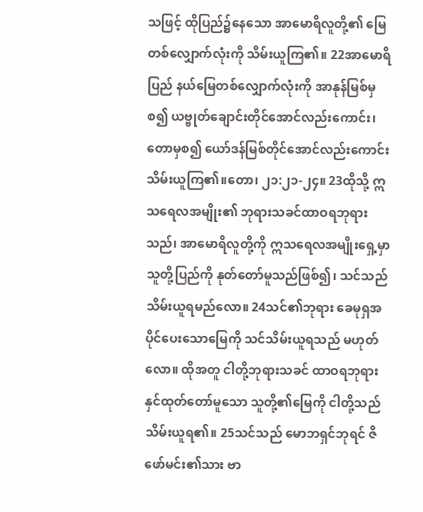သဖြင့် ထိုပြည်၌နေသော အာမောရိလူတို့၏ မြေတစ်လျှောက်လုံးကို သိမ်းယူကြ၏။ 22အာမောရိပြည် နယ်မြေတစ်လျှောက်လုံးကို အာနုန်မြစ်မှစ၍ ယဗ္ဗုတ်ချောင်းတိုင်အောင်လည်းကောင်း၊ တောမှစ၍ ယော်ဒန်မြစ်တိုင်အောင်လည်းကောင်း သိမ်းယူကြ၏။တော၊ ၂၁:၂၁-၂၄။ 23ထိုသို့ ဣသရေလအမျိုး၏ ဘုရားသခင်ထာဝရဘုရားသည်၊ အာမောရိလူတို့ကို ဣသရေလအမျိုးရှေ့မှာ သူတို့ပြည်ကို နုတ်တော်မူသည်ဖြစ်၍၊ သင်သည် သိမ်းယူရမည်လော။ 24သင်၏ဘုရား ခေမုရှအပိုင်ပေးသောမြေကို သင်သိမ်းယူရသည် မဟုတ်လော။ ထိုအတူ ငါတို့ဘုရားသခင် ထာဝရဘုရား နှင်ထုတ်တော်မူသော သူတို့၏မြေကို ငါတို့သည်သိမ်းယူရ၏။ 25သင်သည် မောဘရှင်ဘုရင် ဇိဖော်မင်း၏သား ဗာ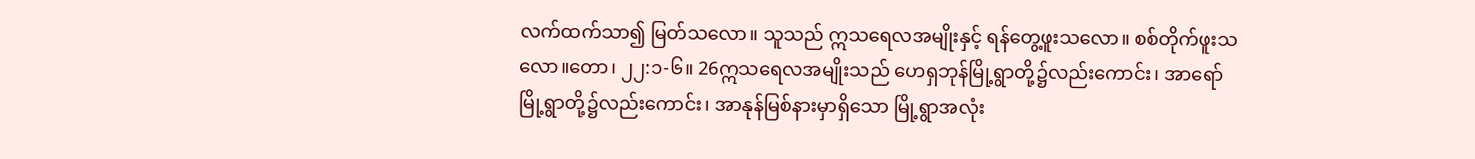လက်ထက်သာ၍ မြတ်သလော။ သူသည် ဣသရေလအမျိုးနှင့် ရန်တွေ့ဖူးသလော။ စစ်တိုက်ဖူးသလော။တော၊ ၂၂:၁-၆။ 26ဣသရေလအမျိုးသည် ဟေရှဘုန်မြို့ရွာတို့၌လည်းကောင်း၊ အာရော်မြို့ရွာတို့၌လည်းကောင်း၊ အာနုန်မြစ်နားမှာရှိသော မြို့ရွာအလုံး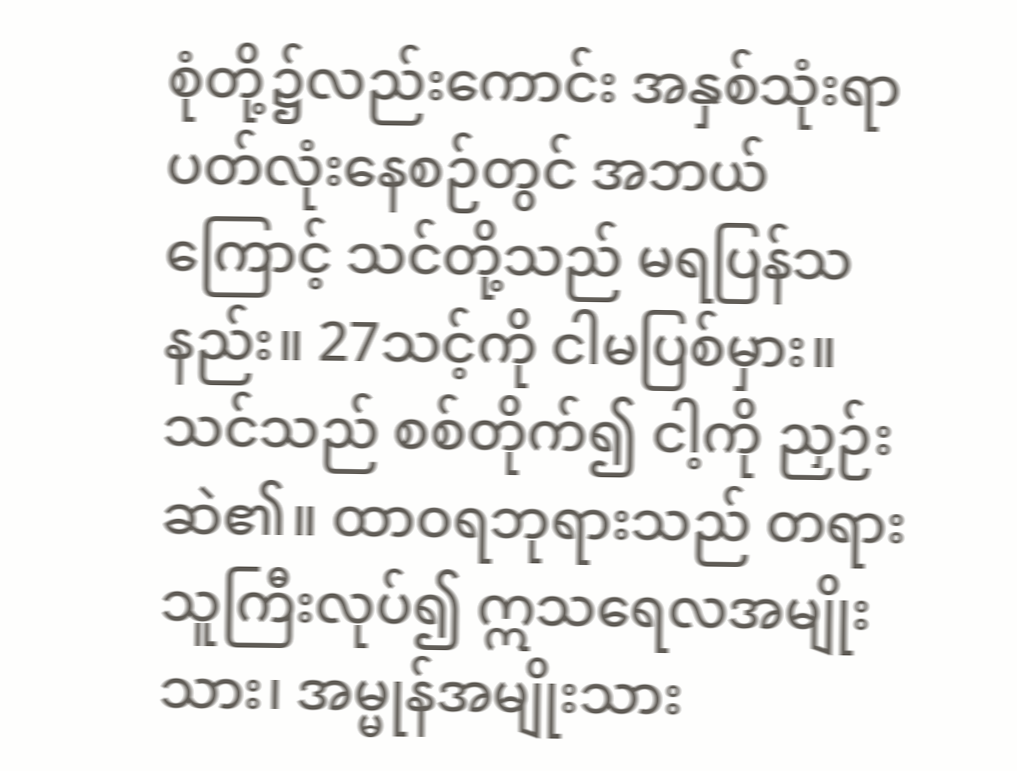စုံတို့၌လည်းကောင်း အနှစ်သုံးရာပတ်လုံးနေစဉ်တွင် အဘယ်ကြောင့် သင်တို့သည် မရပြန်သနည်း။ 27သင့်ကို ငါမပြစ်မှား။ သင်သည် စစ်တိုက်၍ ငါ့ကို ညှဉ်းဆဲ၏။ ထာဝရဘုရားသည် တရားသူကြီးလုပ်၍ ဣသရေလအမျိုးသား၊ အမ္မုန်အမျိုးသား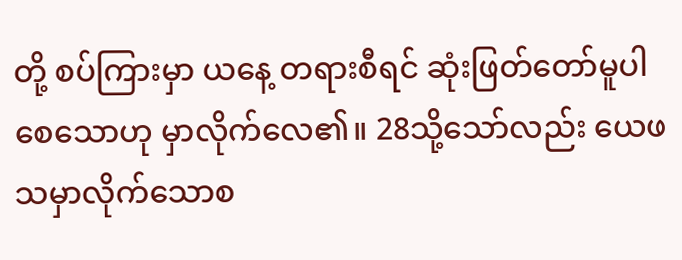တို့ စပ်ကြားမှာ ယနေ့ တရားစီရင် ဆုံးဖြတ်တော်မူပါစေသောဟု မှာလိုက်လေ၏။ 28သို့သော်လည်း ယေဖသမှာလိုက်သောစ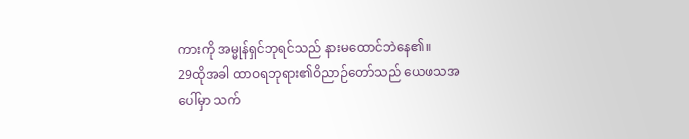ကားကို အမ္မုန်ရှင်ဘုရင်သည် နားမထောင်ဘဲနေ၏။
29ထိုအခါ ထာဝရဘုရား၏ဝိညာဉ်တော်သည် ယေဖသအပေါ်မှာ သက်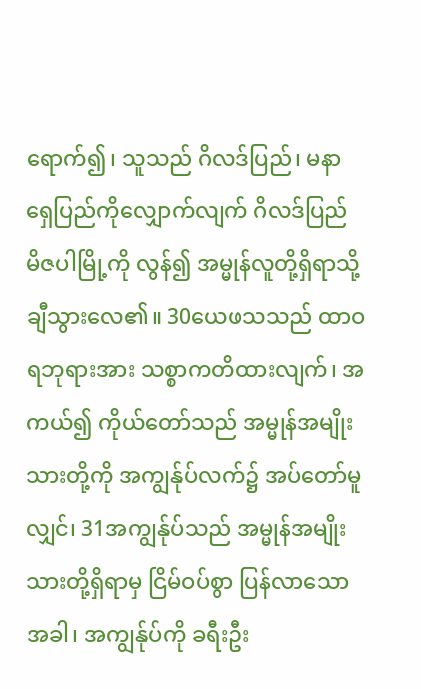ရောက်၍၊ သူသည် ဂိလဒ်ပြည်၊ မနာရှေပြည်ကိုလျှောက်လျက် ဂိလဒ်ပြည် မိဇပါမြို့ကို လွန်၍ အမ္မုန်လူတို့ရှိရာသို့ ချီသွားလေ၏။ 30ယေဖသသည် ထာဝရဘုရားအား သစ္စာကတိထားလျက်၊ အကယ်၍ ကိုယ်တော်သည် အမ္မုန်အမျိုးသားတို့ကို အကျွန်ုပ်လက်၌ အပ်တော်မူလျှင်၊ 31အကျွန်ုပ်သည် အမ္မုန်အမျိုးသားတို့ရှိရာမှ ငြိမ်ဝပ်စွာ ပြန်လာသောအခါ၊ အကျွန်ုပ်ကို ခရီးဦး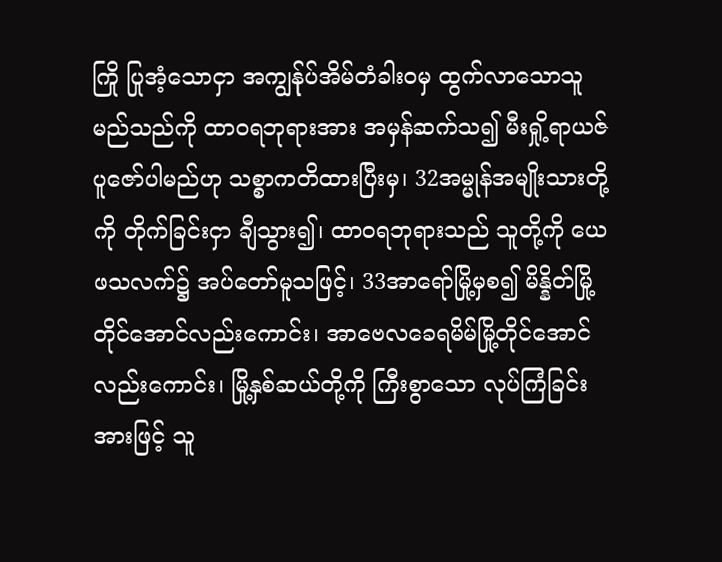ကြို ပြုအံ့သောငှာ အကျွန်ုပ်အိမ်တံခါးဝမှ ထွက်လာသောသူ မည်သည်ကို ထာဝရဘုရားအား အမှန်ဆက်သ၍ မီးရှို့ရာယဇ် ပူဇော်ပါမည်ဟု သစ္စာကတိထားပြီးမှ၊ 32အမ္မုန်အမျိုးသားတို့ကို တိုက်ခြင်းငှာ ချီသွား၍၊ ထာဝရဘုရားသည် သူတို့ကို ယေဖသလက်၌ အပ်တော်မူသဖြင့်၊ 33အာရော်မြို့မှစ၍ မိန္နိတ်မြို့တိုင်အောင်လည်းကောင်း၊ အာဗေလခေရမိမ်မြို့တိုင်အောင်လည်းကောင်း၊ မြို့နှစ်ဆယ်တို့ကို ကြီးစွာသော လုပ်ကြံခြင်းအားဖြင့် သူ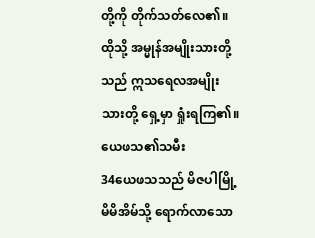တို့ကို တိုက်သတ်လေ၏။ ထိုသို့ အမ္မုန်အမျိုးသားတို့သည် ဣသရေလအမျိုးသားတို့ ရှေ့မှာ ရှုံးရကြ၏။
ယေဖသ၏သမီး
34ယေဖသသည် မိဇပါမြို့ မိမိအိမ်သို့ ရောက်လာသော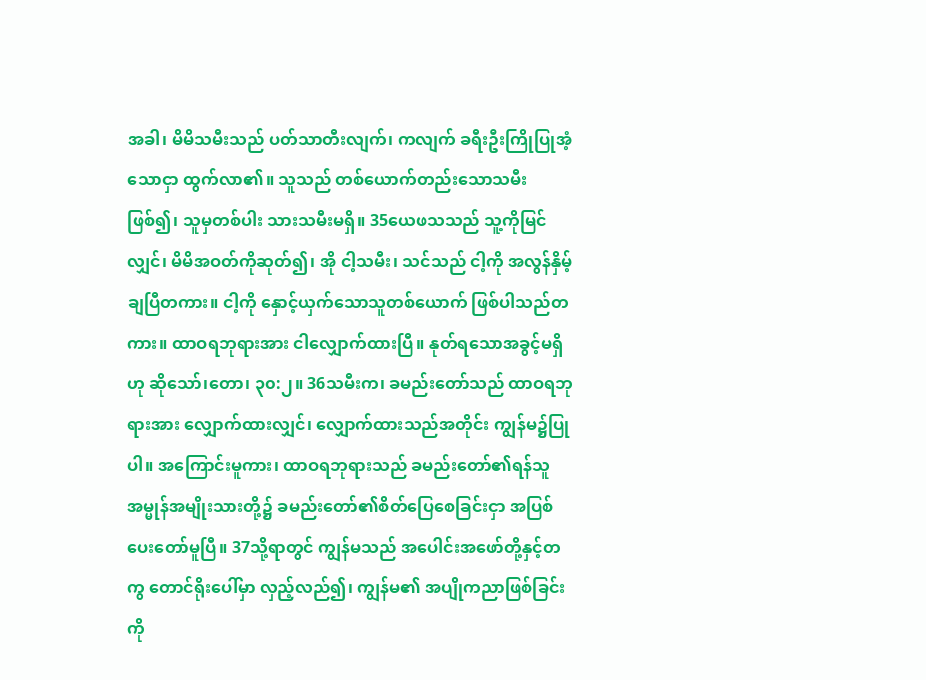အခါ၊ မိမိသမီးသည် ပတ်သာတီးလျက်၊ ကလျက် ခရီးဦးကြိုပြုအံ့သောငှာ ထွက်လာ၏။ သူသည် တစ်ယောက်တည်းသောသမီးဖြစ်၍၊ သူမှတစ်ပါး သားသမီးမရှိ။ 35ယေဖသသည် သူ့ကိုမြင်လျှင်၊ မိမိအဝတ်ကိုဆုတ်၍၊ အို ငါ့သမီး၊ သင်သည် ငါ့ကို အလွန်နှိမ့်ချပြီတကား။ ငါ့ကို နှောင့်ယှက်သောသူတစ်ယောက် ဖြစ်ပါသည်တကား။ ထာဝရဘုရားအား ငါလျှောက်ထားပြီ။ နုတ်ရသောအခွင့်မရှိဟု ဆိုသော်၊တော၊ ၃၀:၂။ 36သမီးက၊ ခမည်းတော်သည် ထာဝရဘုရားအား လျှောက်ထားလျှင်၊ လျှောက်ထားသည်အတိုင်း ကျွန်မ၌ပြုပါ။ အကြောင်းမူကား၊ ထာဝရဘုရားသည် ခမည်းတော်၏ရန်သူ အမ္မုန်အမျိုးသားတို့၌ ခမည်းတော်၏စိတ်ပြေစေခြင်းငှာ အပြစ်ပေးတော်မူပြီ။ 37သို့ရာတွင် ကျွန်မသည် အပေါင်းအဖော်တို့နှင့်တကွ တောင်ရိုးပေါ်မှာ လှည့်လည်၍၊ ကျွန်မ၏ အပျိုကညာဖြစ်ခြင်းကို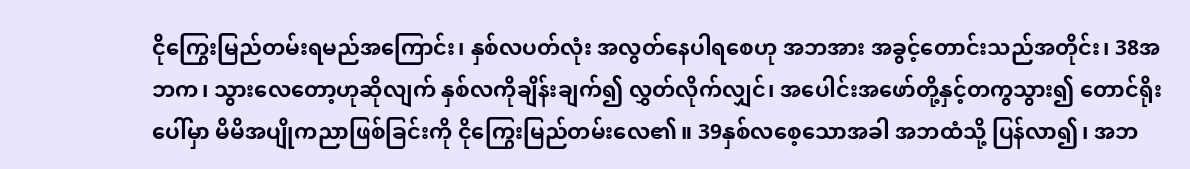ငိုကြွေးမြည်တမ်းရမည်အကြောင်း၊ နှစ်လပတ်လုံး အလွတ်နေပါရစေဟု အဘအား အခွင့်တောင်းသည်အတိုင်း၊ 38အဘက၊ သွားလေတော့ဟုဆိုလျက် နှစ်လကိုချိန်းချက်၍ လွှတ်လိုက်လျှင်၊ အပေါင်းအဖော်တို့နှင့်တကွသွား၍ တောင်ရိုးပေါ်မှာ မိမိအပျိုကညာဖြစ်ခြင်းကို ငိုကြွေးမြည်တမ်းလေ၏။ 39နှစ်လစေ့သောအခါ အဘထံသို့ ပြန်လာ၍၊ အဘ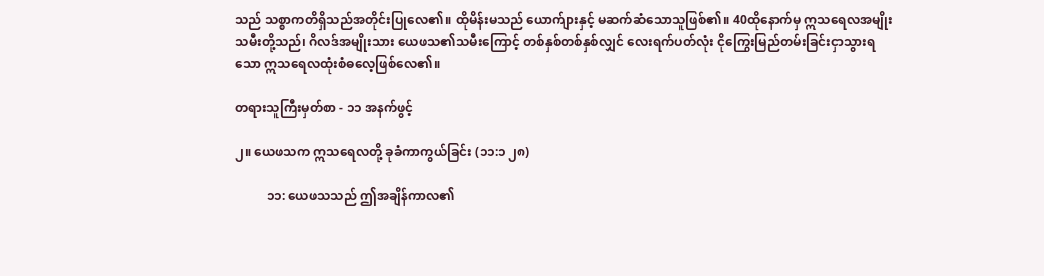သည် သစ္စာကတိရှိသည်အတိုင်းပြုလေ၏။ ထိုမိန်းမသည် ယောက်ျားနှင့် မဆက်ဆံသောသူဖြစ်၏။ 40ထိုနောက်မှ ဣသရေလအမျိုးသမီးတို့သည်၊ ဂိလဒ်အမျိုးသား ယေဖသ၏သမီးကြောင့် တစ်နှစ်တစ်နှစ်လျှင် လေးရက်ပတ်လုံး ငိုကြွေးမြည်တမ်းခြင်းငှာသွားရသော ဣသရေလထုံးစံဓလေ့ဖြစ်လေ၏။

တရားသူကြီးမှတ်စာ - ၁၁ အနက်ဖွင့်

၂။ ယေဖသက ဣသရေလတို့ ခုခံကာကွယ်ခြင်း (၁၁:၁ ၂၈)

          ၁၁: ယေဖသသည် ဤအချိန်ကာလ၏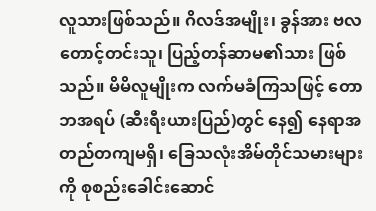လူသားဖြစ်သည်။ ဂိလဒ်အမျိုး၊ ခွန်အား ဗလတောင့်တင်းသူ၊ ပြည့်တန်ဆာမ၏သား ဖြစ်သည်။ မိမိလူမျိုးက လက်မခံကြသဖြင့် တောဘအရပ် (ဆီးရီးယားပြည်)တွင် နေ၍ နေရာအတည်တကျမရှိ၊ ခြေသလုံးအိမ်တိုင်သမားများကို စုစည်းခေါင်းဆောင်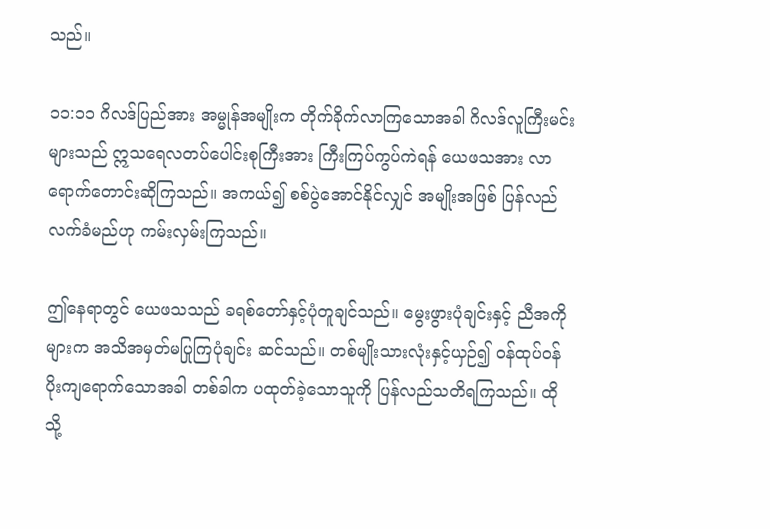သည်။

၁၁:၁၁ ဂိလဒ်ပြည်အား အမ္မုန်အမျိုးက တိုက်ခိုက်လာကြသောအခါ ဂိလဒ်လူကြီးမင်းများသည် ဣသရေလတပ်ပေါင်းစုကြီးအား ကြီးကြပ်ကွပ်ကဲရန် ယေဖသအား လာရောက်တောင်းဆိုကြသည်။ အကယ်၍ စစ်ပွဲအောင်နိုင်လျှင် အမျိုးအဖြစ် ပြန်လည်လက်ခံမည်ဟု ကမ်းလှမ်းကြသည်။

ဤနေရာတွင် ယေဖသသည် ခရစ်တော်နှင့်ပုံတူချင်သည်။ မွေးဖွားပုံချင်းနှင့် ညီအကိုများက အသိအမှတ်မပြုကြပုံချင်း ဆင်သည်။ တစ်မျိုးသားလုံးနှင့်ယှဉ်၍ ဝန်ထုပ်ဝန်ပိုးကျရောက်သောအခါ တစ်ခါက ပထုတ်ခဲ့သောသူကို ပြန်လည်သတိရကြသည်။ ထိုသို့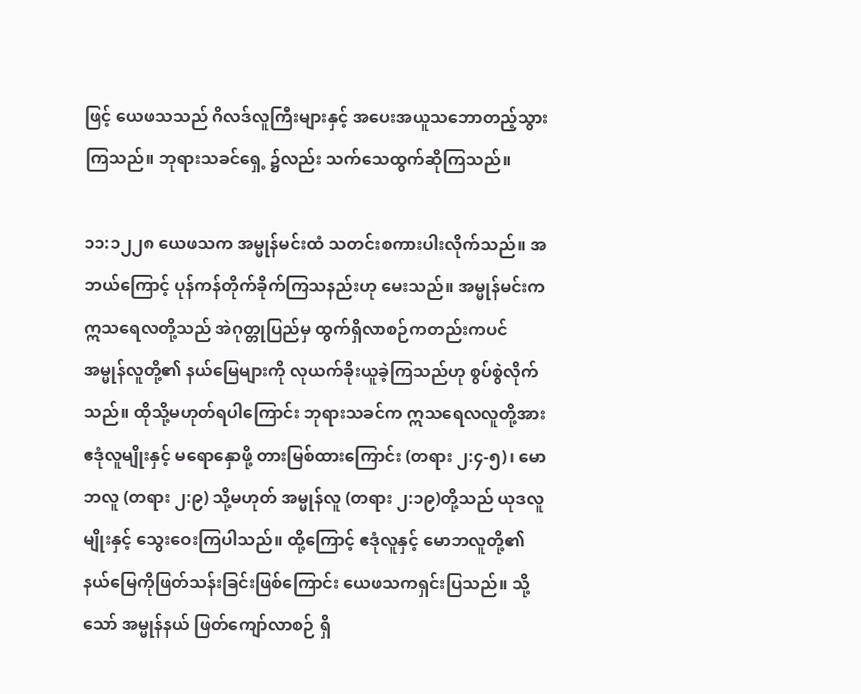ဖြင့် ယေဖသသည် ဂိလဒ်လူကြီးများနှင့် အပေးအယူသဘောတည့်သွားကြသည်။ ဘုရားသခင်ရှေ့ ၌လည်း သက်သေထွက်ဆိုကြသည်။

၁၁:၁၂၂၈ ယေဖသက အမ္မုန်မင်းထံ သတင်းစကားပါးလိုက်သည်။ အဘယ်ကြောင့် ပုန်ကန်တိုက်ခိုက်ကြသနည်းဟု မေးသည်။ အမ္မုန်မင်းက ဣသရေလတို့သည် အဲဂုတ္တုပြည်မှ ထွက်ရှိလာစဉ်ကတည်းကပင် အမ္မုန်လူတို့၏ နယ်မြေများကို လုယက်ခိုးယူခဲ့ကြသည်ဟု စွပ်စွဲလိုက်သည်။ ထိုသို့မဟုတ်ရပါကြောင်း ဘုရားသခင်က ဣသရေလလူတို့အား ဧဒုံလူမျိုးနှင့် မရောနှောဖို့ တားမြစ်ထားကြောင်း (တရား ၂:၄-၅)၊ မောဘလူ (တရား ၂:၉) သို့မဟုတ် အမ္မုန်လူ (တရား ၂:၁၉)တို့သည် ယုဒလူမျိုးနှင့် သွေးဝေးကြပါသည်။ ထို့ကြောင့် ဧဒုံလူနှင့် မောဘလူတို့၏ နယ်မြေကိုဖြတ်သန်းခြင်းဖြစ်ကြောင်း ယေဖသကရှင်းပြသည်။ သို့သော် အမ္မုန်နယ် ဖြတ်ကျော်လာစဉ် ရှိ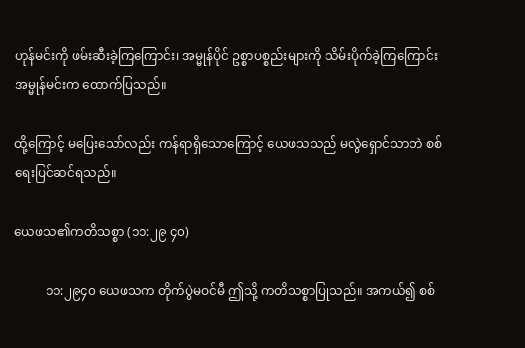ဟုန်မင်းကို ဖမ်းဆီးခဲ့ကြကြောင်း၊ အမ္မုန်ပိုင် ဥစ္စာပစ္စည်းများကို သိမ်းပိုက်ခဲ့ကြကြောင်း အမ္မုန်မင်းက ထောက်ပြသည်။

ထို့ကြောင့် မပြေးသော်လည်း ကန်ရာရှိသောကြောင့် ယေဖသသည် မလွဲရှောင်သာဘဲ စစ်ရေးပြင်ဆင်ရသည်။

ယေဖသ၏ကတိသစ္စာ (၁၁:၂၉ ၄၀)

          ၁၁:၂၉၄၀ ယေဖသက တိုက်ပွဲမဝင်မီ ဤသို့ ကတိသစ္စာပြုသည်။ အကယ်၍ စစ်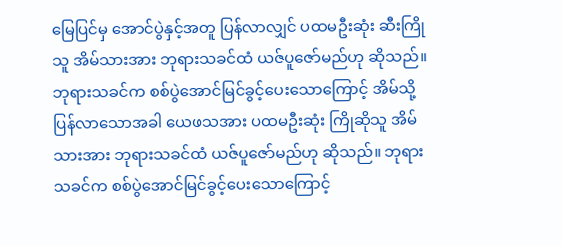မြေပြင်မှ အောင်ပွဲနှင့်အတူ ပြန်လာလျှင် ပထမဦးဆုံး ဆီးကြိုသူ အိမ်သားအား ဘုရားသခင်ထံ ယဇ်ပူဇော်မည်ဟု ဆိုသည်။ ဘုရားသခင်က စစ်ပွဲအောင်မြင်ခွင့်ပေးသောကြောင့် အိမ်သို့ပြန်လာသောအခါ ယေဖသအား ပထမဦးဆုံး ကြိုဆိုသူ အိမ်သားအား ဘုရားသခင်ထံ ယဇ်ပူဇော်မည်ဟု ဆိုသည်။ ဘုရားသခင်က စစ်ပွဲအောင်မြင်ခွင့်ပေးသောကြောင့်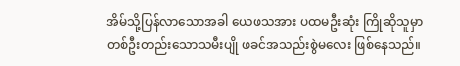အိမ်သို့ပြန်လာသောအခါ ယေဖသအား ပထမဦးဆုံး ကြိုဆိုသူမှာ တစ်ဦးတည်းသောသမီးပျို ဖခင်အသည်းစွဲမလေး ဖြစ်နေသည်။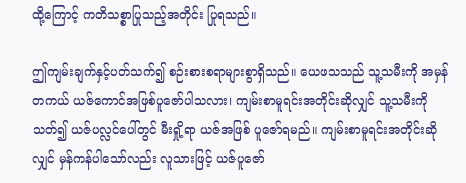ထို့ကြောင့် ကတိသစ္စာပြုသည့်အတိုင်း ပြုရသည်။

ဤကျမ်းချက်နှင့်ပတ်သက်၍ စဉ်းစားစရာများစွာရှိသည်။ ယေဖသသည် သူ့သမီးကို အမှန်တကယ် ယဇ်ကောင်အဖြစ်ပူဇော်ပါသလား၊ ကျမ်းစာမူရင်းအတိုင်းဆိုလျှင် သူ့သမီးကိုသတ်၍ ယဇ်ပလ္လင်ပေါ်တွင် မီးရှို့ရာ ယဇ်အဖြစ် ပူဇော်ရမည်။ ကျမ်းစာမူရင်းအတိုင်းဆိုလျှင် မှန်ကန်ပါသော်လည်း လူသားဖြင့် ယဇ်ပူဇော်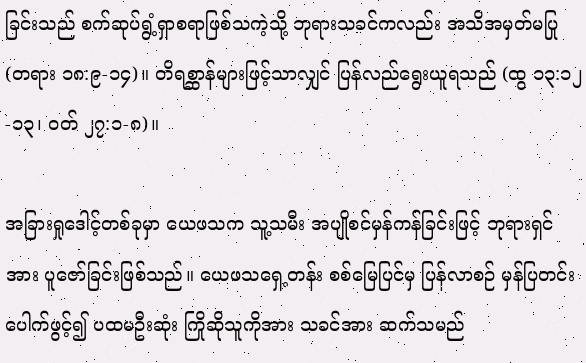ခြင်းသည် စက်ဆုပ်ရွံ့ရှာစရာဖြစ်သကဲ့သို့ ဘုရားသခင်ကလည်း အသိအမှတ်မပြု (တရား ၁၈:၉-၁၄)။ တိရစ္ဆာန်များဖြင့်သာလျှင် ပြန်လည်ရွေးယူရသည် (ထွ ၁၃:၁၂-၁၃၊ ဝတ် ၂၇:၁-၈)။

အခြားရှုဒေါင့်တစ်ခုမှာ ယေဖသက သူ့သမီး အပျိုစင်မှန်ကန်ခြင်းဖြင့် ဘုရားရှင်အား ပူဇော်ခြင်းဖြစ်သည်။ ယေဖသရှေ့တန်း စစ်မြေပြင်မှ ပြန်လာစဉ် မှန်ပြတင်းပေါက်ဖွင့်၍ ပထမဦးဆုံး ကြိုဆိုသူကိုအား သခင်အား ဆက်သမည်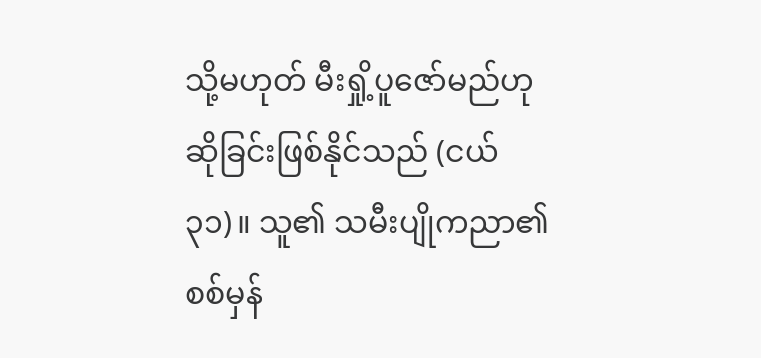သို့မဟုတ် မီးရှို့ပူဇော်မည်ဟု ဆိုခြင်းဖြစ်နိုင်သည် (ငယ်၃၁)။ သူ၏ သမီးပျိုကညာ၏ စစ်မှန်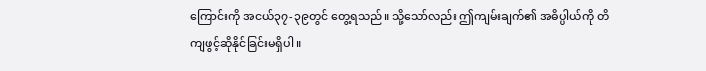ကြောင်းကို အငယ်၃၇-၃၉တွင် တွေ့ရသည်။ သို့သော်လည်း ဤကျမ်းချက်၏ အဓိပ္ပါယ်ကို တိကျဖွင့်ဆိုနိုင်ခြင်းမရှိပါ။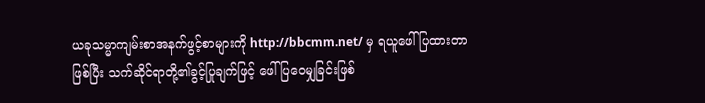ယခုသမ္မာကျမ်းစာအနက်ဖွင့်စာများကို http://bbcmm.net/ မှ ရယူဖေါ်ပြထားတာဖြစ်ပြီး သက်ဆိုင်ရာတို့၏ခွင့်ပြုချက်ဖြင့် ဖေါ်ပြဝေမျှခြင်းဖြစ်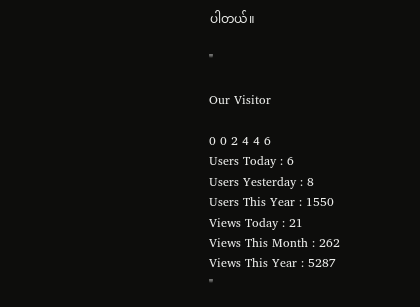ပါတယ်။

"

Our Visitor

0 0 2 4 4 6
Users Today : 6
Users Yesterday : 8
Users This Year : 1550
Views Today : 21
Views This Month : 262
Views This Year : 5287
"